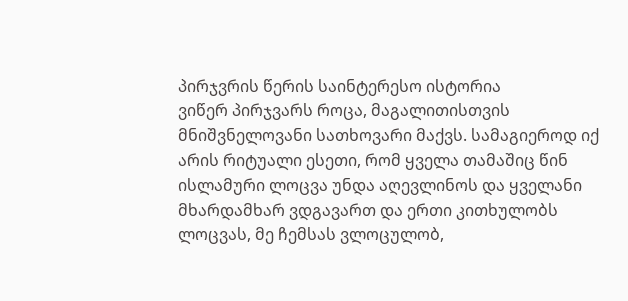პირჯვრის წერის საინტერესო ისტორია
ვიწერ პირჯვარს როცა, მაგალითისთვის მნიშვნელოვანი სათხოვარი მაქვს. სამაგიეროდ იქ არის რიტუალი ესეთი, რომ ყველა თამაშიც წინ ისლამური ლოცვა უნდა აღევლინოს და ყველანი მხარდამხარ ვდგავართ და ერთი კითხულობს ლოცვას, მე ჩემსას ვლოცულობ,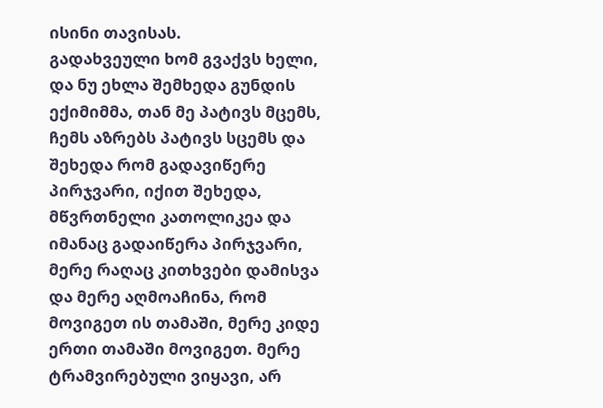ისინი თავისას.
გადახვეული ხომ გვაქვს ხელი, და ნუ ეხლა შემხედა გუნდის ექიმიმმა, თან მე პატივს მცემს, ჩემს აზრებს პატივს სცემს და შეხედა რომ გადავიწერე პირჯვარი, იქით შეხედა, მწვრთნელი კათოლიკეა და იმანაც გადაიწერა პირჯვარი, მერე რაღაც კითხვები დამისვა და მერე აღმოაჩინა, რომ მოვიგეთ ის თამაში, მერე კიდე ერთი თამაში მოვიგეთ. მერე ტრამვირებული ვიყავი, არ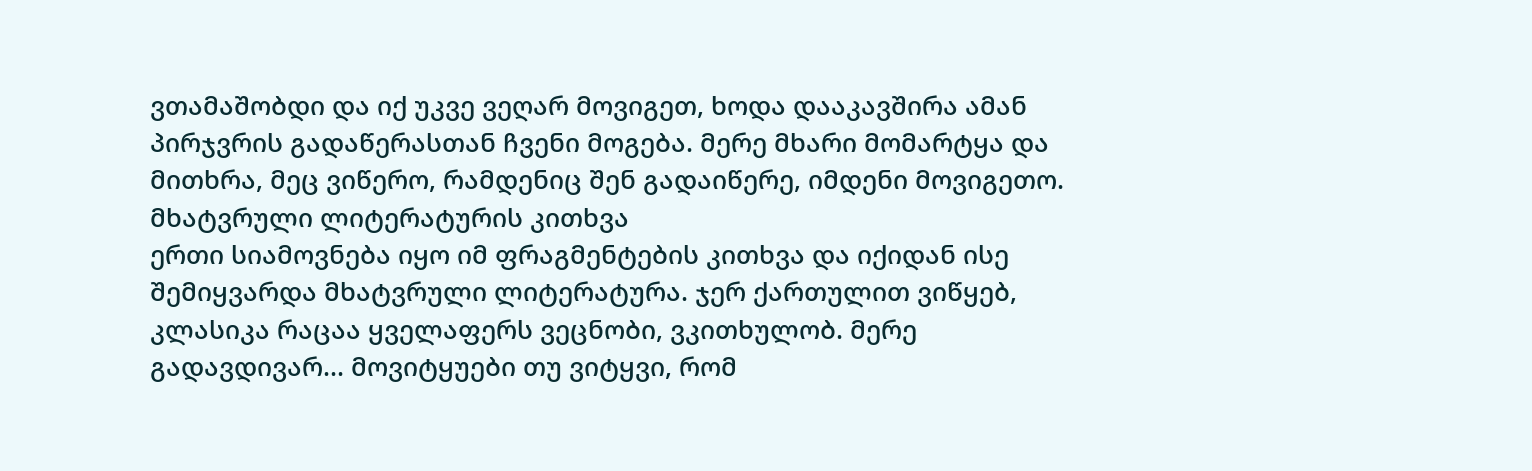ვთამაშობდი და იქ უკვე ვეღარ მოვიგეთ, ხოდა დააკავშირა ამან პირჯვრის გადაწერასთან ჩვენი მოგება. მერე მხარი მომარტყა და მითხრა, მეც ვიწერო, რამდენიც შენ გადაიწერე, იმდენი მოვიგეთო.
მხატვრული ლიტერატურის კითხვა
ერთი სიამოვნება იყო იმ ფრაგმენტების კითხვა და იქიდან ისე შემიყვარდა მხატვრული ლიტერატურა. ჯერ ქართულით ვიწყებ, კლასიკა რაცაა ყველაფერს ვეცნობი, ვკითხულობ. მერე გადავდივარ... მოვიტყუები თუ ვიტყვი, რომ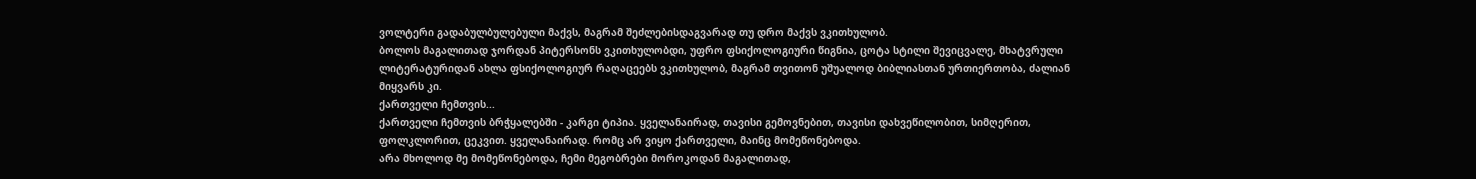ვოლტერი გადაბულბულებული მაქვს, მაგრამ შეძლებისდაგვარად თუ დრო მაქვს ვკითხულობ.
ბოლოს მაგალითად ჯორდან პიტერსონს ვკითხულობდი, უფრო ფსიქოლოგიური წიგნია, ცოტა სტილი შევიცვალე, მხატვრული ლიტერატურიდან ახლა ფსიქოლოგიურ რაღაცეებს ვკითხულობ, მაგრამ თვითონ უშუალოდ ბიბლიასთან ურთიერთობა, ძალიან მიყვარს კი.
ქართველი ჩემთვის...
ქართველი ჩემთვის ბრჭყალებში - კარგი ტიპია. ყველანაირად, თავისი გემოვნებით, თავისი დახვეწილობით, სიმღერით, ფოლკლორით, ცეკვით. ყველანაირად. რომც არ ვიყო ქართველი, მაინც მომეწონებოდა.
არა მხოლოდ მე მომეწონებოდა, ჩემი მეგობრები მოროკოდან მაგალითად,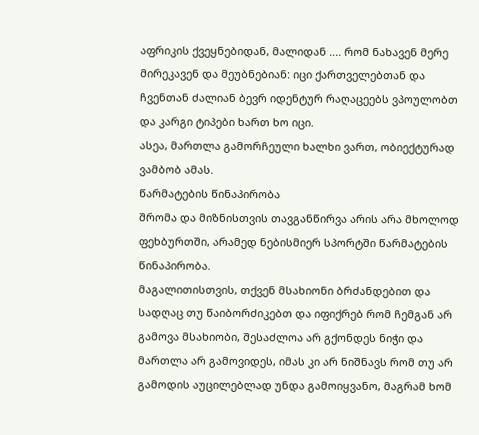აფრიკის ქვეყნებიდან, მალიდან .... რომ ნახავენ მერე მირეკავენ და მეუბნებიან: იცი ქართველებთან და ჩვენთან ძალიან ბევრ იდენტურ რაღაცეებს ვპოულობთ და კარგი ტიპები ხართ ხო იცი.
ასეა, მართლა გამორჩეული ხალხი ვართ, ობიექტურად ვამბობ ამას.
წარმატების წინაპირობა
შრომა და მიზნისთვის თავგანწირვა არის არა მხოლოდ ფეხბურთში, არამედ ნებისმიერ სპორტში წარმატების წინაპირობა.
მაგალითისთვის, თქვენ მსახიონი ბრძანდებით და სადღაც თუ წაიბორძიკებთ და იფიქრებ რომ ჩემგან არ გამოვა მსახიობი, შესაძლოა არ გქონდეს ნიჭი და მართლა არ გამოვიდეს, იმას კი არ ნიშნავს რომ თუ არ გამოდის აუცილებლად უნდა გამოიყვანო, მაგრამ ხომ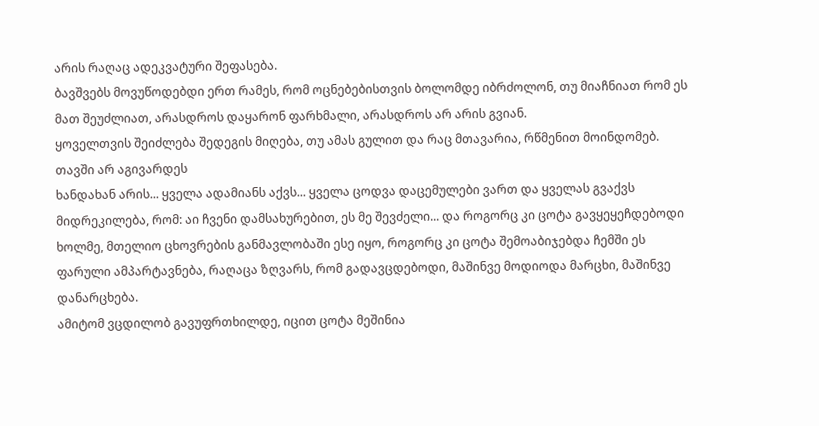არის რაღაც ადეკვატური შეფასება.
ბავშვებს მოვუწოდებდი ერთ რამეს, რომ ოცნებებისთვის ბოლომდე იბრძოლონ, თუ მიაჩნიათ რომ ეს მათ შეუძლიათ, არასდროს დაყარონ ფარხმალი, არასდროს არ არის გვიან.
ყოველთვის შეიძლება შედეგის მიღება, თუ ამას გულით და რაც მთავარია, რწმენით მოინდომებ.
თავში არ აგივარდეს
ხანდახან არის... ყველა ადამიანს აქვს... ყველა ცოდვა დაცემულები ვართ და ყველას გვაქვს მიდრეკილება, რომ: აი ჩვენი დამსახურებით, ეს მე შევძელი... და როგორც კი ცოტა გავყეყეჩდებოდი ხოლმე, მთელიო ცხოვრების განმავლობაში ესე იყო, როგორც კი ცოტა შემოაბიჯებდა ჩემში ეს ფარული ამპარტავნება, რაღაცა ზღვარს, რომ გადავცდებოდი, მაშინვე მოდიოდა მარცხი, მაშინვე დანარცხება.
ამიტომ ვცდილობ გავუფრთხილდე, იცით ცოტა მეშინია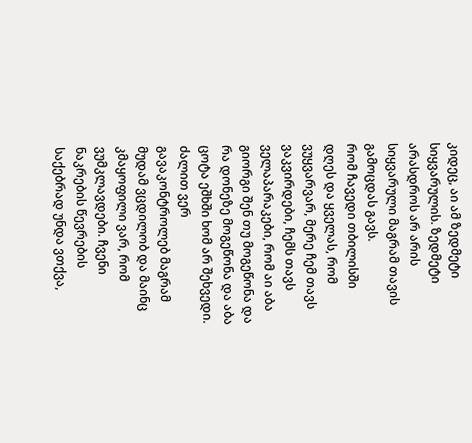კიდეც, აი ამ ზედმეტი სიყვარულის. ზედმეტი არასდროს არ არის სიყვარული მაგრამ თავის გამოცდას გავს.
რომ ჩავედი თბილისში დღეს და ყველას, რომ ვუყვარვარ, მერე ჩემ თავს ვაკვირდები, ჩემს თავს ველაპარაკები, რომ აი აბა გიორგი შენ თუ მოგეწონა და რა დონეზე მოგეწონა და აბა ცოტა ეშხში ხომ არ შეხვედი.
ძალით ვერ გავაკონტროლებ მაგრამ მუდამ ვცდილობ და მაინც კმაყოფილი ვარ, რომ ვუმკლავდები. ჩვენი ნაკრების წევრების საქებრად უნდა ვთქვა,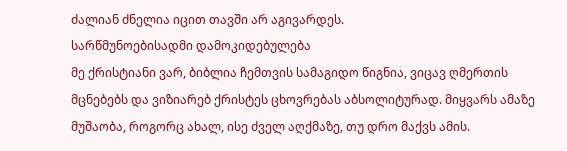ძალიან ძნელია იცით თავში არ აგივარდეს.
სარწმუნოებისადმი დამოკიდებულება
მე ქრისტიანი ვარ, ბიბლია ჩემთვის სამაგიდო წიგნია, ვიცავ ღმერთის მცნებებს და ვიზიარებ ქრისტეს ცხოვრებას აბსოლიტურად. მიყვარს ამაზე მუშაობა, როგორც ახალ, ისე ძველ აღქმაზე, თუ დრო მაქვს ამის.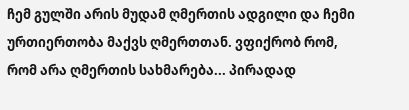ჩემ გულში არის მუდამ ღმერთის ადგილი და ჩემი ურთიერთობა მაქვს ღმერთთან. ვფიქრობ რომ, რომ არა ღმერთის სახმარება... პირადად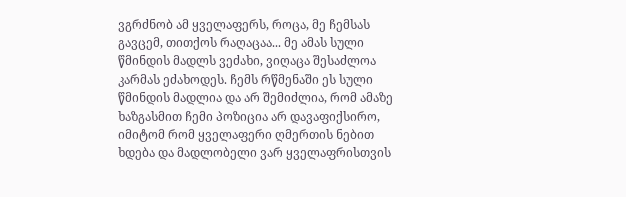ვგრძნობ ამ ყველაფერს, როცა, მე ჩემსას გავცემ, თითქოს რაღაცაა... მე ამას სული წმინდის მადლს ვეძახი, ვიღაცა შესაძლოა კარმას ეძახოდეს. ჩემს რწმენაში ეს სული წმინდის მადლია და არ შემიძლია, რომ ამაზე ხაზგასმით ჩემი პოზიცია არ დავაფიქსირო, იმიტომ რომ ყველაფერი ღმერთის ნებით ხდება და მადლობელი ვარ ყველაფრისთვის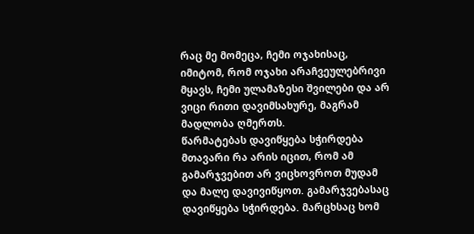რაც მე მომეცა, ჩემი ოჯახისაც, იმიტომ, რომ ოჯახი არაჩვეულებრივი მყავს, ჩემი ულამაზესი შვილები და არ ვიცი რითი დავიმსახურე, მაგრამ მადლობა ღმერთს.
წარმატებას დავიწყება სჭირდება
მთავარი რა არის იცით, რომ ამ გამარჯვებით არ ვიცხოვროთ მუდამ და მალე დავივიწყოთ. გამარჯვებასაც დავიწყება სჭირდება. მარცხსაც ხომ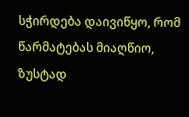სჭირდება დაივიწყო, რომ წარმატებას მიაღწიო, ზუსტად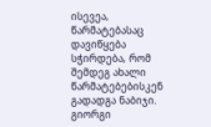ისევეა, წარმატებასაც დავიწყება სჭირდება, რომ შემდეგ ახალი წარმატებებისკენ გადადგა ნაბიჯი.
გიორგი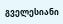გველესიანი